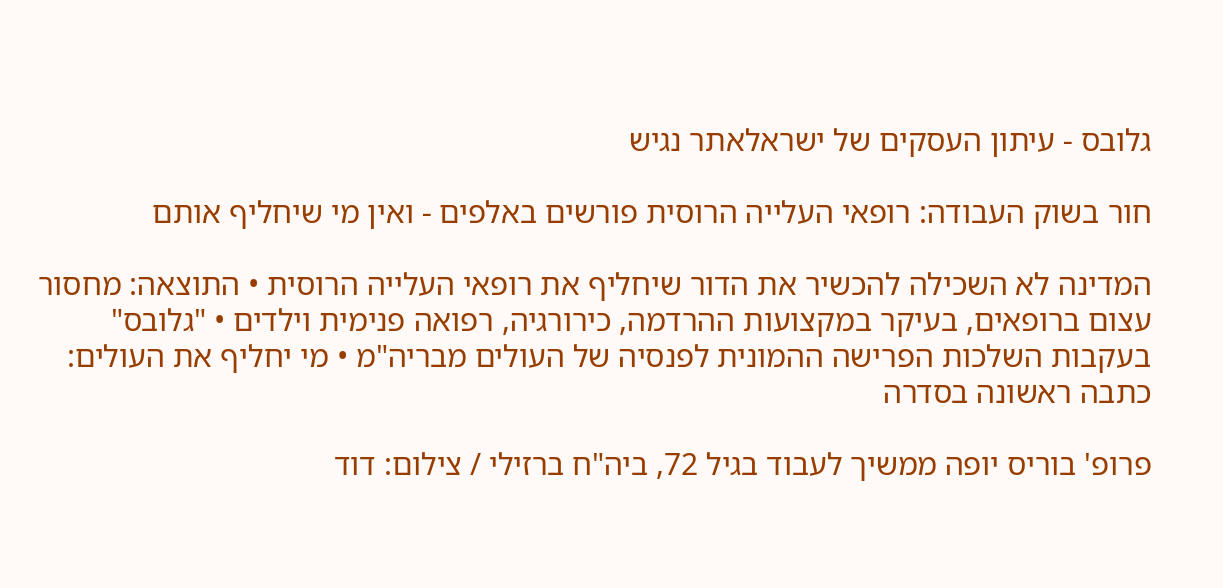גלובס - עיתון העסקים של ישראלאתר נגיש

חור בשוק העבודה: רופאי העלייה הרוסית פורשים באלפים - ואין מי שיחליף אותם

המדינה לא השכילה להכשיר את הדור שיחליף את רופאי העלייה הרוסית • התוצאה: מחסור עצום ברופאים, בעיקר במקצועות ההרדמה, כירורגיה, רפואה פנימית וילדים • "גלובס" בעקבות השלכות הפרישה ההמונית לפנסיה של העולים מבריה"מ • מי יחליף את העולים: כתבה ראשונה בסדרה

פרופ' בוריס יופה ממשיך לעבוד בגיל 72, ביה"ח ברזילי / צילום: דוד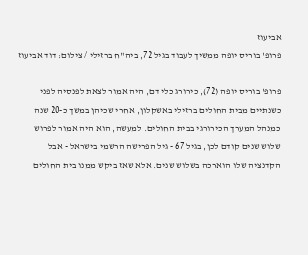אביעוז
פרופ' בוריס יופה ממשיך לעבוד בגיל 72, ביה"ח ברזילי / צילום: דוד אביעוז

פרופ' בוריס יופה (72), כירורג כלי דם, היה אמור לצאת לפנסיה לפני כשנתיים מבית החולים ברזילי באשקלון, אחרי שכיהן במשך כ-20 שנה כמנהל המערך הכירורגי בבית החולים. למעשה, הוא היה אמור לפרוש שלוש שנים קודם לכן, בגיל 67 - גיל הפרישה הרשמי בישראל - אבל הקדנציה שלו הוארכה בשלוש שנים. אלא שאז ביקש ממנו בית החולים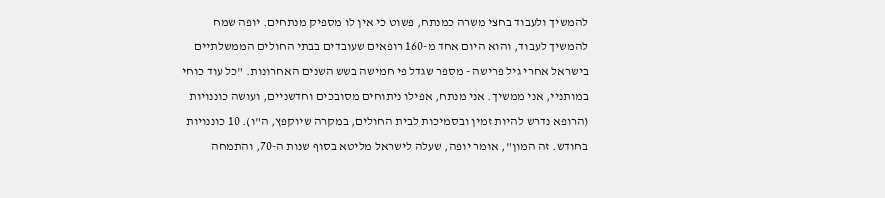להמשיך ולעבוד בחצי משרה כמנתח, פשוט כי אין לו מספיק מנתחים. יופה שמח להמשיך לעבוד, והוא היום אחד מ-160 רופאים שעובדים בבתי החולים הממשלתיים בישראל אחרי גיל פרישה - מספר שגדל פי חמישה בשש השנים האחרונות. "כל עוד כוחי במותניי, אני ממשיך. אני מנתח, אפילו ניתוחים מסובכים וחדשניים, ועושה כוננויות (הרופא נדרש להיות זמין ובסמיכות לבית החולים, במקרה שיוקפץ, ה"ו). 10 כוננויות בחודש. זה המון", אומר יופה, שעלה לישראל מליטא בסוף שנות ה-70, והתמחה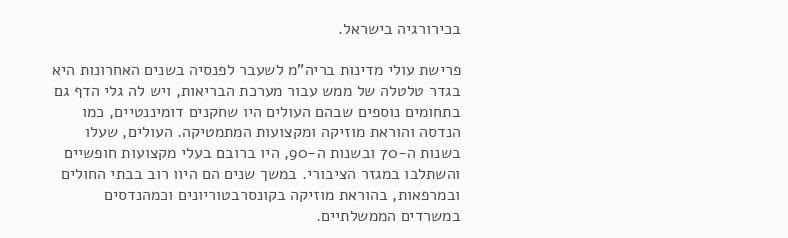בכירורגיה בישראל.

פרישת עולי מדינות בריה"מ לשעבר לפנסיה בשנים האחרונות היא בגדר טלטלה של ממש עבור מערכת הבריאות, ויש לה גלי הדף גם בתחומים נוספים שבהם העולים היו שחקנים דומיננטיים, כמו הנדסה והוראת מוזיקה ומקצועות המתמטיקה. העולים, שעלו בשנות ה-70 ובשנות ה-90, היו ברובם בעלי מקצועות חופשיים והשתלבו במגזר הציבורי. במשך שנים הם היוו רוב בבתי החולים ובמרפאות, בהוראת מוזיקה בקונסרבטוריונים וכמהנדסים במשרדים הממשלתיים.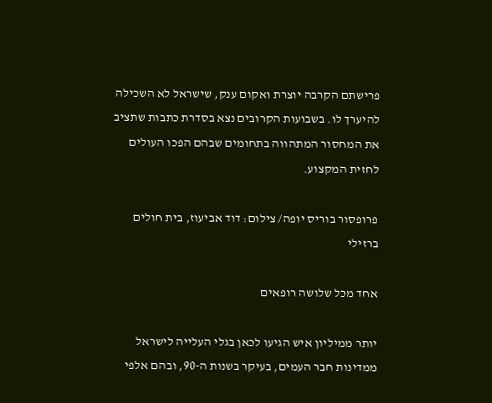פרישתם הקרבה יוצרת ואקום ענק, שישראל לא השכילה להיערך לו. בשבועות הקרובים נצא בסדרת כתבות שתציב את המחסור המתהווה בתחומים שבהם הפכו העולים לחזית המקצוע.

פרופסור בוריס יופה/ צילום: דוד אביעוז, בית חולים ברזילי

אחד מכל שלושה רופאים

יותר ממיליון איש הגיעו לכאן בגלי העלייה לישראל ממדינות חבר העמים, בעיקר בשנות ה-90, ובהם אלפי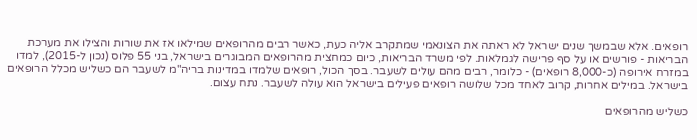רופאים. אלא שבמשך שנים ישראל לא ראתה את הצונאמי שמתקרב אליה כעת, כאשר רבים מהרופאים שמילאו אז את שורות והצילו את מערכת הבריאות - פורשים או על סף פרישה לגמלאות. לפי משרד הבריאות, כיום כמחצית מהרופאים המבוגרים בישראל, בני 55 פלוס (נכון ל-2015), למדו במזרח אירופה (כ-8,000 רופאים) - כלומר, רבים מהם עולים לשעבר. בסך הכול, רופאים שלמדו במדינות בריה"מ לשעבר הם כשליש מכלל הרופאים בישראל. במילים אחרות, קרוב לאחד מכל שלושה רופאים פעילים בישראל הוא עולה לשעבר. נתח עצום.

כשליש מהרופאים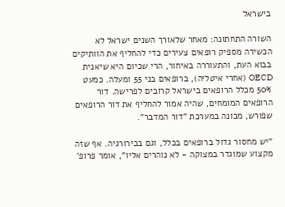בישראל

השורה התחתונה: מאחר שלאורך השנים ישראל לא הכשירה מספיק רופאים צעירים כדי להחליף את הוותיקים בבוא העת, והתעוררה באיחור, הרי שכיום היא שיאנית OECD (אחרי איטליה), ברופאים בני 55 ומעלה. כמעט 50% מכלל הרופאים בישראל קרובים לפרישה. דור הרופאים המומחים, שהיה אמור להחליף את דור הרופאים שפורש, מכונה במערכת "דור המדבר".

"יש מחסור גדול ברופאים בכלל, וגם בכירורגיה. אף שזה מקצוע שמוגדר במצוקה - לא נוהרים אליו", אומר פרופ'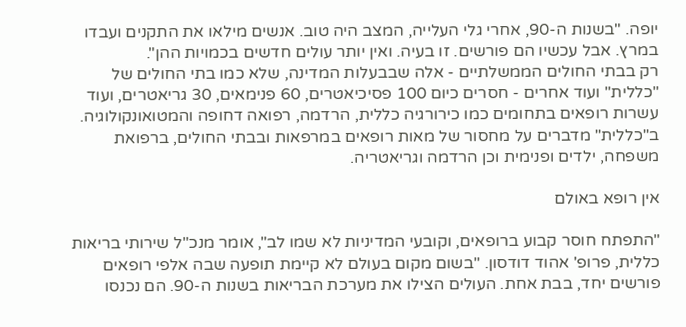יופה. "בשנות ה-90, אחרי גלי העלייה, המצב היה טוב. אנשים מילאו את התקנים ועבדו במרץ. אבל עכשיו הם פורשים. זו בעיה. ואין יותר עולים חדשים בכמויות ההן".
רק בבתי החולים הממשלתיים - אלה שבבעלות המדינה, שלא כמו בתי החולים של "כללית" ועוד אחרים - חסרים כיום 100 פסיכיאטרים, 60 פנימאים, 30 גריאטרים, ועוד עשרות רופאים בתחומים כמו כירורגיה כללית, הרדמה, רפואה דחופה והמטואונקולוגיה. ב"כללית" מדברים על מחסור של מאות רופאים במרפאות ובבתי החולים, ברפואת משפחה, ילדים ופנימית וכן הרדמה וגריאטריה.

אין רופא באולם

"התפתח חוסר קבוע ברופאים, וקובעי המדיניות לא שמו לב", אומר מנכ"ל שירותי בריאות כללית, פרופ' אהוד דודסון. "בשום מקום בעולם לא קיימת תופעה שבה אלפי רופאים פורשים יחד, בבת אחת. העולים הצילו את מערכת הבריאות בשנות ה-90. הם נכנסו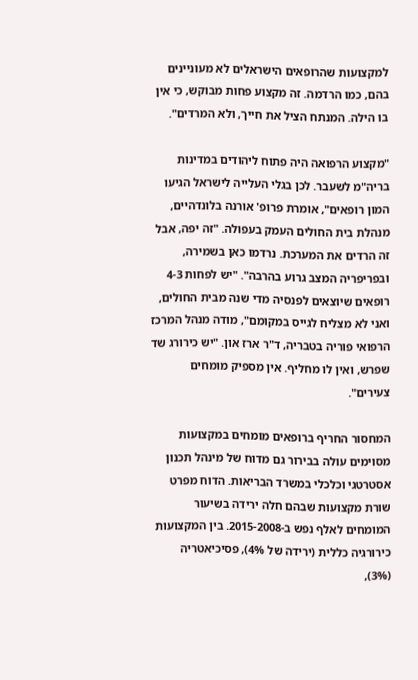למקצועות שהרופאים הישראלים לא מעוניינים בהם, כמו הרדמה. זה מקצוע פחות מבוקש, כי אין בו הילה. המנתח הציל את חייך, ולא המרדים".

"מקצוע הרפואה היה פתוח ליהודים במדינות בריה"מ לשעבר. לכן בגלי העלייה לישראל הגיעו המון רופאים", אומרת פרופ' אורנה בלונדהיים, מנהלת בית החולים העמק בעפולה. "זה יפה, אבל זה הרדים את המערכת. נרדמו כאן בשמירה, ובפריפריה המצב גרוע בהרבה". "יש לפחות 4-3 רופאים שיוצאים לפנסיה מדי שנה מבית החולים, ואני לא מצליח לגייס במקומם", מודה מנהל המרכז הרפואי פוריה בטבריה, ד"ר ארז און. "יש כירורג שד שפרש, ואין לו מחליף. אין מספיק מומחים צעירים".

המחסור החריף ברופאים מומחים במקצועות מסוימים עולה בבירור גם מדוח של מינהל תכנון אסטרטגי וכלכלי במשרד הבריאות. הדוח מפרט שורת מקצועות שבהם חלה ירידה בשיעור המומחים לאלף נפש ב-2015-2008. בין המקצועות כירורגיה כללית (ירידה של 4%), פסיכיאטריה (3%),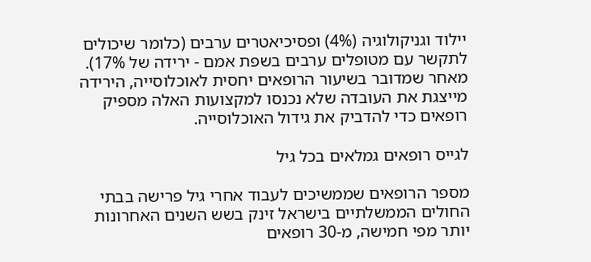יילוד וגניקולוגיה (4%) ופסיכיאטרים ערבים (כלומר שיכולים לתקשר עם מטופלים ערבים בשפת אמם - ירידה של 17%). מאחר שמדובר בשיעור הרופאים יחסית לאוכלוסייה, הירידה מייצגת את העובדה שלא נכנסו למקצועות האלה מספיק רופאים כדי להדביק את גידול האוכלוסייה.

לגייס רופאים גמלאים בכל גיל

מספר הרופאים שממשיכים לעבוד אחרי גיל פרישה בבתי החולים הממשלתיים בישראל זינק בשש השנים האחרונות יותר מפי חמישה, מ-30 רופאים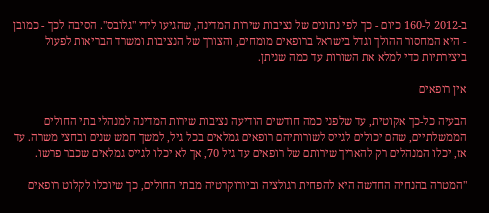ב-2012 ל-160 כיום - כך לפי נתונים של נציבות שירות המדינה, שהגיעו לידי "גלובס". הסיבה לכך - כמובן - היא המחסור ההולך וגדל בישראל ברופאים מומחים, והצורך של הנציבות ומשרד הבריאות לפעול ביצירתיות כדי למלא את השורות עד כמה שניתן.

אין רופאים

הבעיה כל-כך אקוטית, עד שלפני כמה חודשים הודיעה נציבות שירות המדינה למנהלי בתי החולים הממשלתיים, שהם יכולים לגייס לשורותיהם רופאים גמלאים בכל גיל, למשך חמש שנים ובחצי משרה. עד אז, יכלו המנהלים רק להאריך שירותם של רופאים עד גיל 70, אך לא יכלו לגייס גמלאים שכבר פרשו.

"המטרה בהנחיה החדשה היא להפחית רגולציה וביורוקרטיה מבתי החולים, כך שיוכלו לקלוט רופאים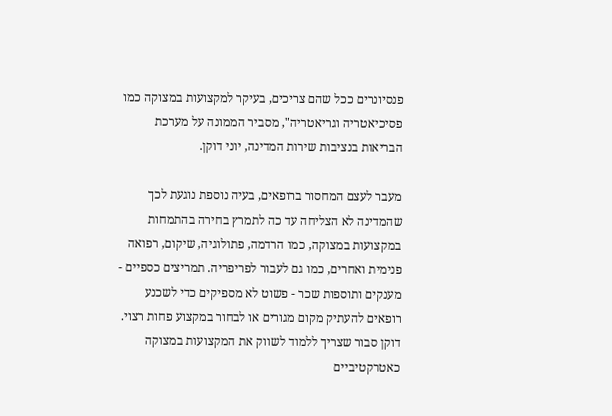פנסיונרים ככל שהם צריכים, בעיקר למקצועות במצוקה כמו פסיכיאטריה וגריאטריה", מסביר הממונה על מערכת הבריאות בנציבות שירות המדינה, יוני דוקן.

מעבר לעצם המחסור ברופאים, בעיה נוספת נוגעת לכך שהמדינה לא הצליחה עד כה לתמרץ בחירה בהתמחות במקצועות במצוקה, כמו הרדמה, פתולוגיה, שיקום, רפואה פנימית ואחרים, כמו גם לעבור לפריפריה. תמריצים כספיים - מענקים ותוספות שכר - פשוט לא מספיקים כדי לשכנע רופאים להעתיק מקום מגורים או לבחור במקצוע פחות רצוי. דוקן סבור שצריך ללמוד לשווק את המקצועות במצוקה כאטרקטיביים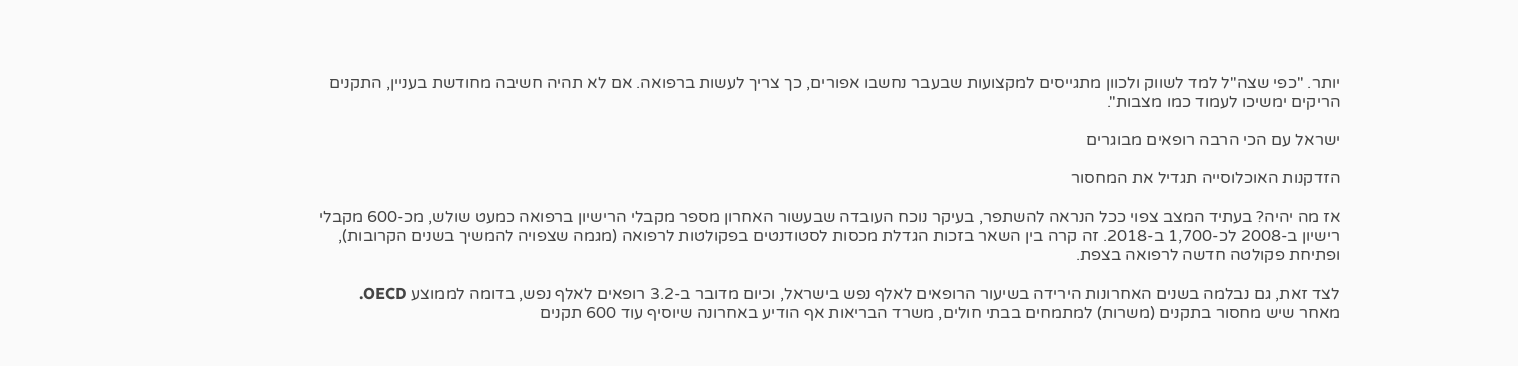יותר. "כפי שצה"ל למד לשווק ולכוון מתגייסים למקצועות שבעבר נחשבו אפורים, כך צריך לעשות ברפואה. אם לא תהיה חשיבה מחודשת בעניין, התקנים הריקים ימשיכו לעמוד כמו מצבות".

ישראל עם הכי הרבה רופאים מבוגרים

הזדקנות האוכלוסייה תגדיל את המחסור

אז מה יהיה? בעתיד המצב צפוי ככל הנראה להשתפר, בעיקר נוכח העובדה שבעשור האחרון מספר מקבלי הרישיון ברפואה כמעט שולש, מכ-600 מקבלי רישיון ב-2008 לכ-1,700 ב-2018. זה קרה בין השאר בזכות הגדלת מכסות לסטודנטים בפקולטות לרפואה (מגמה שצפויה להמשיך בשנים הקרובות), ופתיחת פקולטה חדשה לרפואה בצפת.

לצד זאת, גם נבלמה בשנים האחרונות הירידה בשיעור הרופאים לאלף נפש בישראל, וכיום מדובר ב-3.2 רופאים לאלף נפש, בדומה לממוצע OECD. מאחר שיש מחסור בתקנים (משרות) למתמחים בבתי חולים, משרד הבריאות אף הודיע באחרונה שיוסיף עוד 600 תקנים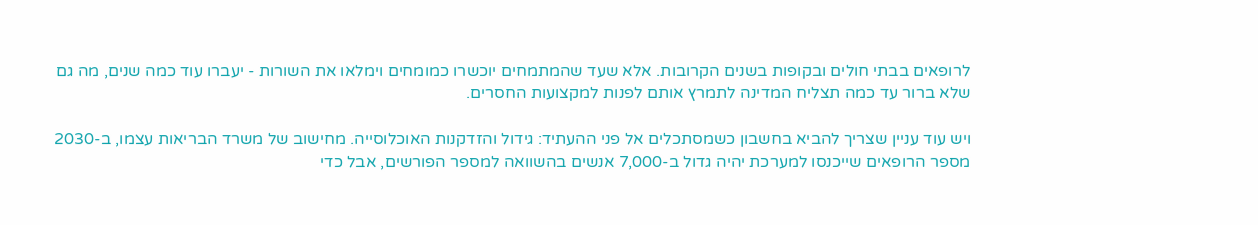לרופאים בבתי חולים ובקופות בשנים הקרובות. אלא שעד שהמתמחים יוכשרו כמומחים וימלאו את השורות - יעברו עוד כמה שנים, מה גם שלא ברור עד כמה תצליח המדינה לתמרץ אותם לפנות למקצועות החסרים.

ויש עוד עניין שצריך להביא בחשבון כשמסתכלים אל פני ההעתיד: גידול והזדקנות האוכלוסייה. מחישוב של משרד הבריאות עצמו, ב-2030 מספר הרופאים שייכנסו למערכת יהיה גדול ב-7,000 אנשים בהשוואה למספר הפורשים, אבל כדי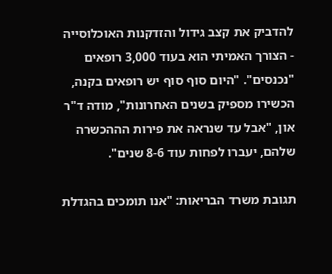להדביק את קצב גידול והזדקנות האוכלוסייה - הצורך האמיתי הוא בעוד 3,000 רופאים "נכנסים". "היום סוף סוף יש רופאים בקנה, הכשירו מספיק בשנים האחרונות", מודה ד"ר און, "אבל עד שנראה את פירות הההכשרה שלהם, יעברו לפחות עוד 8-6 שנים".

תגובת משרד הבריאות: "אנו תומכים בהגדלת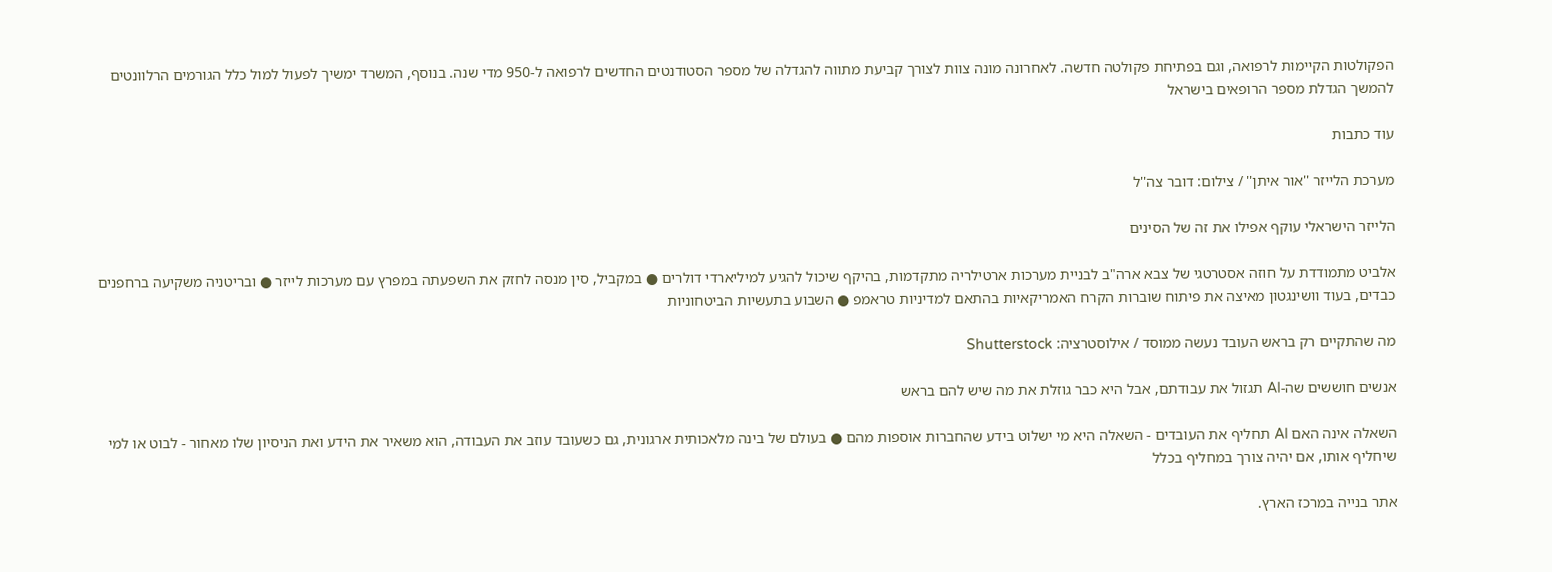הפקולטות הקיימות לרפואה, וגם בפתיחת פקולטה חדשה. לאחרונה מונה צוות לצורך קביעת מתווה להגדלה של מספר הסטודנטים החדשים לרפואה ל-950 מדי שנה. בנוסף, המשרד ימשיך לפעול למול כלל הגורמים הרלוונטים להמשך הגדלת מספר הרופאים בישראל

עוד כתבות

מערכת הלייזר ''אור איתן'' / צילום: דובר צה''ל

הלייזר הישראלי עוקף אפילו את זה של הסינים

אלביט מתמודדת על חוזה אסטרטגי של צבא ארה"ב לבניית מערכות ארטילריה מתקדמות, בהיקף שיכול להגיע למיליארדי דולרים ● במקביל, סין מנסה לחזק את השפעתה במפרץ עם מערכות לייזר ● ובריטניה משקיעה ברחפנים כבדים, בעוד וושינגטון מאיצה את פיתוח שוברות הקרח האמריקאיות בהתאם למדיניות טראמפ ● השבוע בתעשיות הביטחוניות

מה שהתקיים רק בראש העובד נעשה ממוסד / אילוסטרציה: Shutterstock

אנשים חוששים שה-AI תגזול את עבודתם, אבל היא כבר גוזלת את מה שיש להם בראש

השאלה אינה האם AI תחליף את העובדים - השאלה היא מי ישלוט בידע שהחברות אוספות מהם ● בעולם של בינה מלאכותית ארגונית, גם כשעובד עוזב את העבודה, הוא משאיר את הידע ואת הניסיון שלו מאחור - לבוט או למי שיחליף אותו, אם יהיה צורך במחליף בכלל

אתר בנייה במרכז הארץ.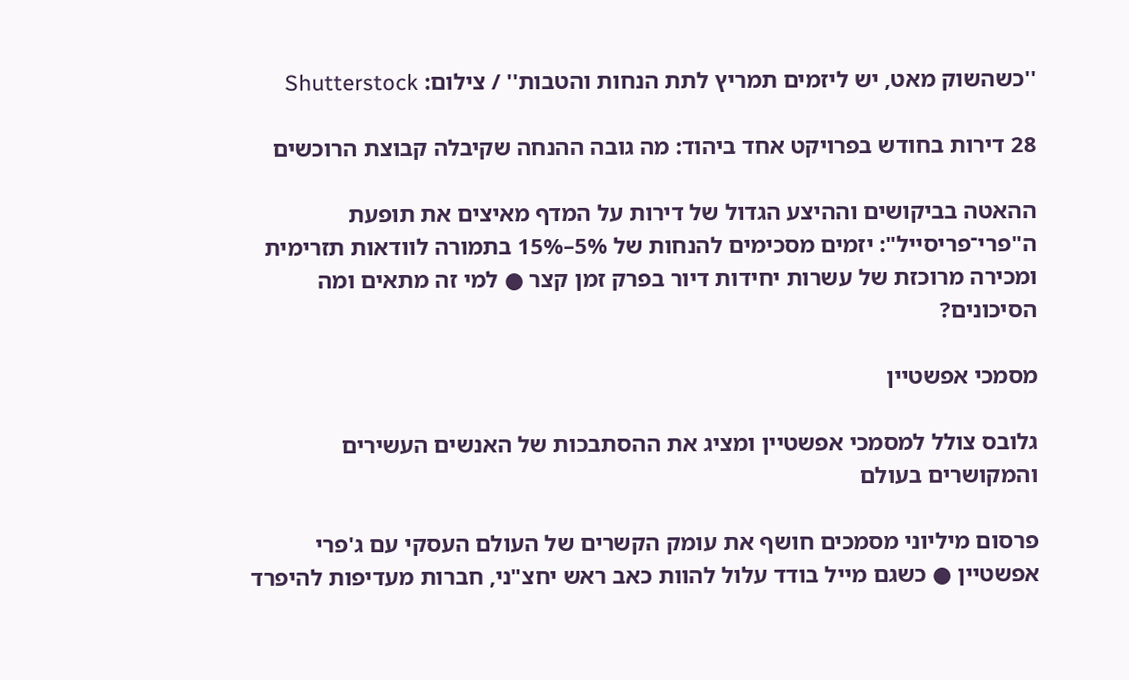''כשהשוק מאט, יש ליזמים תמריץ לתת הנחות והטבות'' / צילום: Shutterstock

28 דירות בחודש בפרויקט אחד ביהוד: מה גובה ההנחה שקיבלה קבוצת הרוכשים

ההאטה בביקושים וההיצע הגדול של דירות על המדף מאיצים את תופעת ה"פרי־פריסייל": יזמים מסכימים להנחות של 5%–15% בתמורה לוודאות תזרימית ומכירה מרוכזת של עשרות יחידות דיור בפרק זמן קצר ● למי זה מתאים ומה הסיכונים?

מסמכי אפשטיין

גלובס צולל למסמכי אפשטיין ומציג את ההסתבכות של האנשים העשירים והמקושרים בעולם

פרסום מיליוני מסמכים חושף את עומק הקשרים של העולם העסקי עם ג'פרי אפשטיין ● כשגם מייל בודד עלול להוות כאב ראש יחצ"ני, חברות מעדיפות להיפרד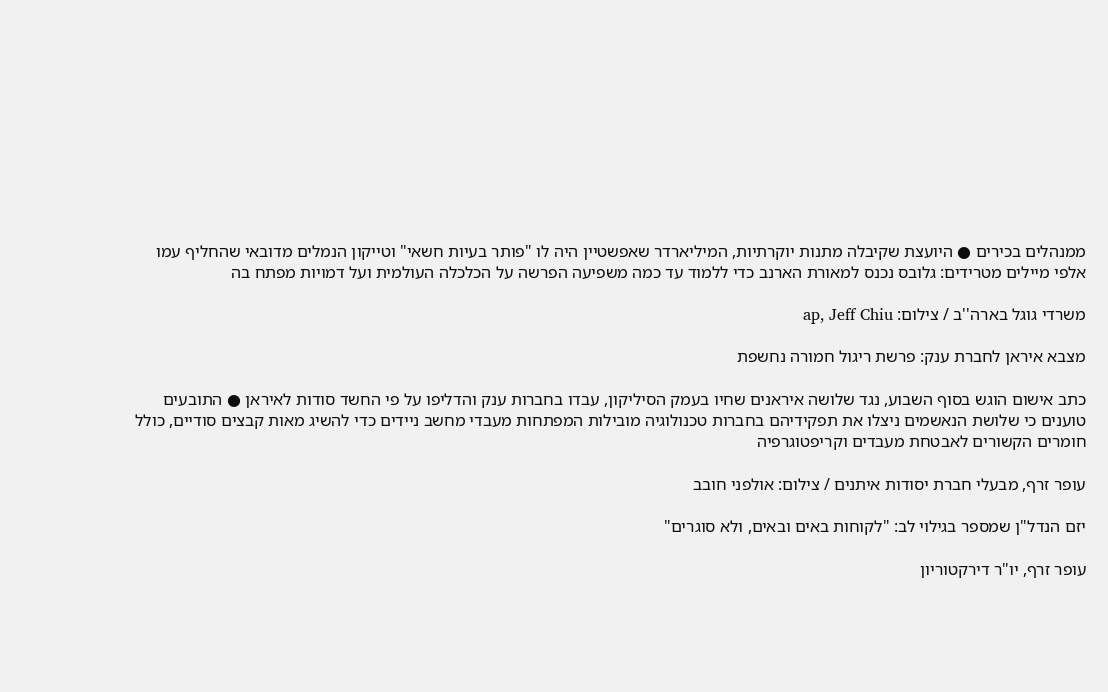ממנהלים בכירים ● היועצת שקיבלה מתנות יוקרתיות, המיליארדר שאפשטיין היה לו "פותר בעיות חשאי" וטייקון הנמלים מדובאי שהחליף עמו אלפי מיילים מטרידים: גלובס נכנס למאורת הארנב כדי ללמוד עד כמה משפיעה הפרשה על הכלכלה העולמית ועל דמויות מפתח בה

משרדי גוגל בארה''ב / צילום: ap, Jeff Chiu

מצבא איראן לחברת ענק: פרשת ריגול חמורה נחשפת

כתב אישום הוגש בסוף השבוע, נגד שלושה איראנים שחיו בעמק הסיליקון, עבדו בחברות ענק והדליפו על פי החשד סודות לאיראן ● התובעים טוענים כי שלושת הנאשמים ניצלו את תפקידיהם בחברות טכנולוגיה מובילות המפתחות מעבדי מחשב ניידים כדי להשיג מאות קבצים סודיים, כולל חומרים הקשורים לאבטחת מעבדים וקריפטוגרפיה

עופר זרף, מבעלי חברת יסודות איתנים / צילום: אולפני חובב

יזם הנדל"ן שמספר בגילוי לב: "לקוחות באים ובאים, ולא סוגרים"

עופר זרף, יו"ר דירקטוריון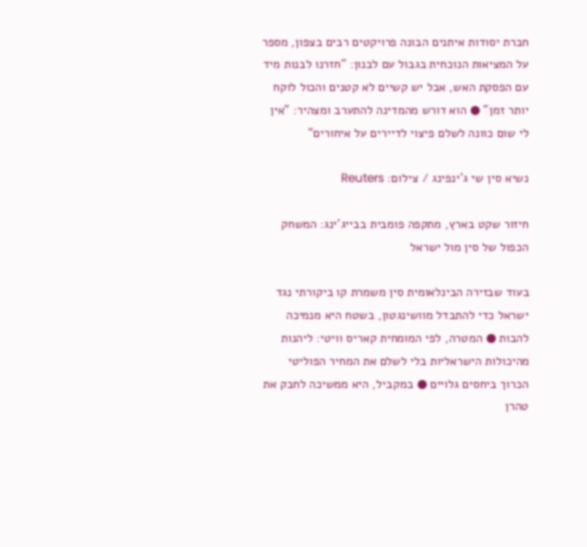חברת יסודות איתנים הבונה פרויקטים רבים בצפון, מספר על המציאות הנוכחית בגבול עם לבנון: "חזרנו לבנות מיד עם הפסקת האש, אבל יש קשיים לא קטנים והכול לוקח יותר זמן" ● הוא דורש מהמדינה להתערב ומצהיר: "אין לי שום כוונה לשלם פיצוי לדיירים על איחורים"

נשיא סין שי ג'ינפינג / צילום: Reuters

חיזור שקט בארץ, מתקפה פומבית בבייג'ינג: המשחק הכפול של סין מול ישראל

בעוד שבזירה הבינלאומית סין משמרת קו ביקורתי נגד ישראל כדי להתבדל מוושינגטון, בשטח היא מנמיכה להבות ● המטרה, לפי המומחית קאריס וויטי: ליהנות מהיכולות הישראליות בלי לשלם את המחיר הפוליטי הכרוך ביחסים גלויים ● במקביל, היא ממשיכה לחבק את טהרן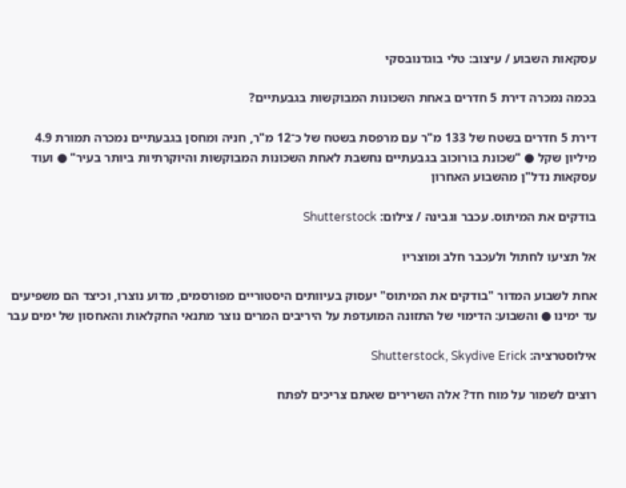עסקאות השבוע / עיצוב: טלי בוגדנובסקי

בכמה נמכרה דירת 5 חדרים באחת השכונות המבוקשות בגבעתיים?

דירת 5 חדרים בשטח של 133 מ"ר עם מרפסת בשטח של כ־12 מ"ר, חניה ומחסן בגבעתיים נמכרה תמורת 4.9 מיליון שקל ● "שכונת בורוכוב בגבעתיים נחשבת לאחת השכונות המבוקשות והיוקרתיות ביותר בעיר" ● ועוד עסקאות נדל"ן מהשבוע האחרון

בודקים את המיתוס. עכבר וגבינה / צילום: Shutterstock

אל תציעו לחתול ולעכבר חלב ומוצריו

אחת לשבוע המדור "בודקים את המיתוס" יעסוק בעיוותים היסטוריים מפורסמים, מדוע נוצרו, וכיצד הם משפיעים עד ימינו ● והשבוע: הדימוי של התזונה המועדפת על היריבים המרים נוצר מתנאי החקלאות והאחסון של ימים עבר

אילוסטרציה: Shutterstock, Skydive Erick

רוצים לשמור על מוח חד? אלה השרירים שאתם צריכים לפתח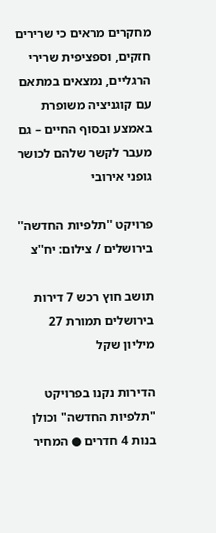מחקרים מראים כי שרירים חזקים, וספציפית שרירי הרגליים, נמצאים במתאם עם קוגניציה משופרת באמצע ובסוף החיים – גם מעבר לקשר שלהם לכושר גופני אירובי

פרויקט ''תלפיות החדשה'' בירושלים / צילום: יח''צ

תושב חוץ רכש 7 דירות בירושלים תמורת 27 מיליון שקל

הדירות נקנו בפרויקט "תלפיות החדשה" וכולן בנות 4 חדרים ● המחיר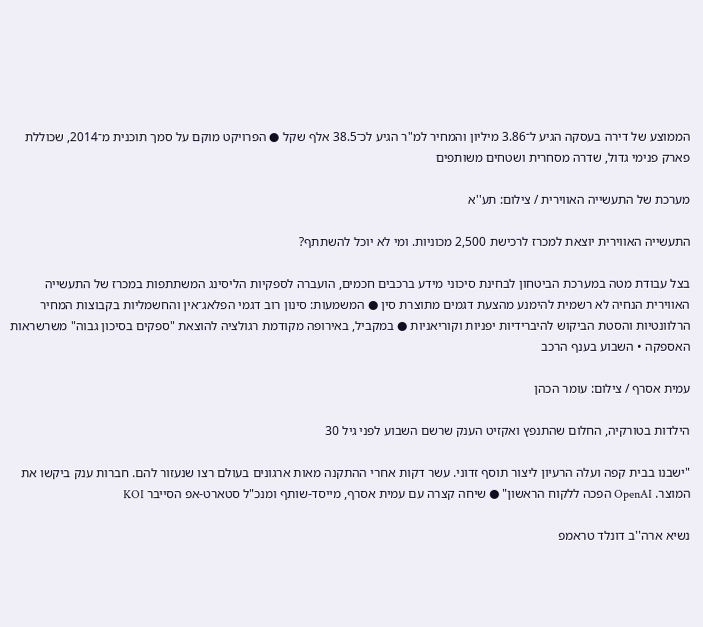הממוצע של דירה בעסקה הגיע ל־3.86 מיליון והמחיר למ"ר הגיע לכ־38.5 אלף שקל ● הפרויקט מוקם על סמך תוכנית מ־2014, שכוללת פארק פנימי גדול, שדרה מסחרית ושטחים משותפים

מערכת של התעשייה האווירית / צילום: תע''א

התעשייה האווירית יוצאת למכרז לרכישת 2,500 מכוניות. ומי לא יוכל להשתתף?

בצל עבודת מטה במערכת הביטחון לבחינת סיכוני מידע ברכבים חכמים, הועברה לספקיות הליסינג המשתתפות במכרז של התעשייה האווירית הנחיה לא רשמית להימנע מהצעת דגמים מתוצרת סין ● המשמעות: סינון רוב דגמי הפלאג־אין והחשמליות בקבוצות המחיר הרלוונטיות והסטת הביקוש להיברידיות יפניות וקוריאניות ● במקביל, באירופה מקודמת רגולציה להוצאת "ספקים בסיכון גבוה" משרשראות האספקה • השבוע בענף הרכב

עמית אסרף / צילום: עומר הכהן

הילדות בטורקיה, החלום שהתנפץ ואקזיט הענק שרשם השבוע לפני גיל 30

"ישבנו בבית קפה ועלה הרעיון ליצור תוסף זדוני. עשר דקות אחרי ההתקנה מאות ארגונים בעולם רצו שנעזור להם. חברות ענק ביקשו את המוצר. OpenAI הפכה ללקוח הראשון" ● שיחה קצרה עם עמית אסרף, מייסד-שותף ומנכ"ל סטארט-אפ הסייבר KOI

נשיא ארה''ב דונלד טראמפ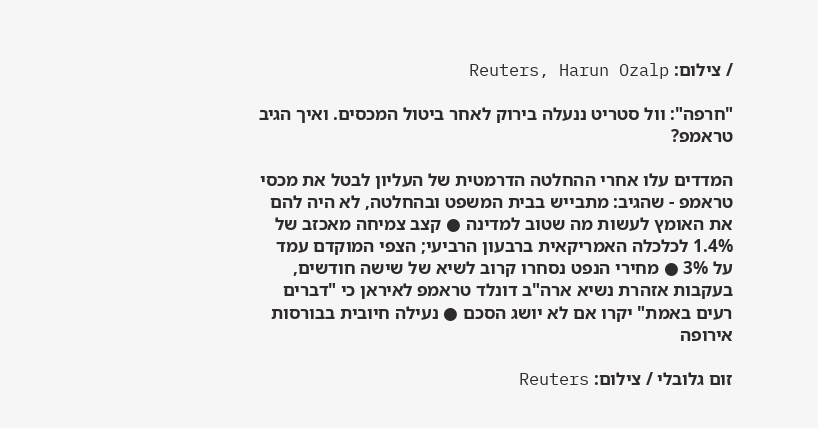/ צילום: Reuters, Harun Ozalp

"חרפה": וול סטריט ננעלה בירוק לאחר ביטול המכסים. ואיך הגיב טראמפ?

המדדים עלו אחרי ההחלטה הדרמטית של העליון לבטל את מכסי טראמפ - שהגיב: מתבייש בבית המשפט ובהחלטה, לא היה להם את האומץ לעשות מה שטוב למדינה ● קצב צמיחה מאכזב של 1.4% לכלכלה האמריקאית ברבעון הרביעי; הצפי המוקדם עמד על 3% ● מחירי הנפט נסחרו קרוב לשיא של שישה חודשים, בעקבות אזהרת נשיא ארה"ב דונלד טראמפ לאיראן כי "דברים רעים באמת" יקרו אם לא יושג הסכם ● נעילה חיובית בבורסות אירופה

זום גלובלי / צילום: Reuters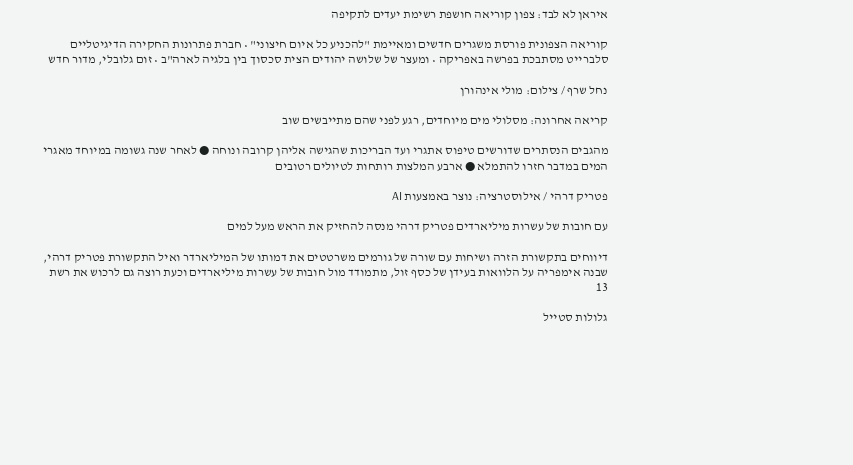איראן לא לבד: צפון קוריאה חושפת רשימת יעדים לתקיפה

קוריאה הצפונית פורסת משגרים חדשים ומאיימת "להכניע כל איום חיצוני" • חברת פתרונות החקירה הדיגיטליים סלברייט מסתבכת בפרשה באפריקה • ומעצר של שלושה יהודים הצית סכסוך בין בלגיה לארה"ב • זום גלובלי, מדור חדש

נחל שרף / צילום: מולי אינהורן

קריאה אחרונה: מסלולי מים מיוחדים, רגע לפני שהם מתייבשים שוב

מהגבים הנסתרים שדורשים טיפוס אתגרי ועד הבריכות שהגישה אליהן קרובה ונוחה ● לאחר שנה גשומה במיוחד מאגרי המים במדבר חזרו להתמלא ● ארבע המלצות רותחות לטיולים רטובים

פטריק דרהי / אילוסטרציה: נוצר באמצעות AI

עם חובות של עשרות מיליארדים פטריק דרהי מנסה להחזיק את הראש מעל למים

דיווחים בתקשורת הזרה ושיחות עם שורה של גורמים משרטטים את דמותו של המיליארדר ואיל התקשורת פטריק דרהי, שבנה אימפריה על הלוואות בעידן של כסף זול, מתמודד מול חובות של עשרות מיליארדים וכעת רוצה גם לרכוש את רשת 13

גלולות סטייל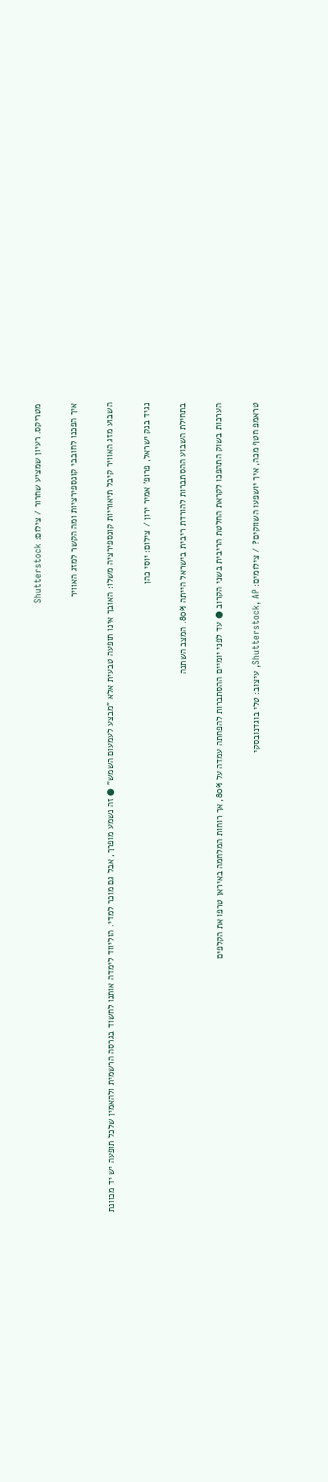מטריקס. רעיון שמציע שחרור / צילום: Shutterstock

איך הפכנו לחובבי קונספירציות ומה הקשר למזג האוויר

השבוע מזג האוויר קיבל תיאוריות קונספירציה משלו: האובך אינו תופעה טבעית אלא "מבצע לעמעום השמש" ● זה נשמע מופרך, אבל גם מוכר למדי. הוליווד לימדה אותנו לחשוד בגרסה הרשמית ולהאמין שלכל תופעה יש יד מכוונת

נגיד בנק ישראל, פרופ' אמיר ירון / צילום: יוסי כהן

בתחילת השבוע ההסתברות להורדת ריבית בישראל הייתה 80%. המצב השתנה

הערכות בשוק התהפכו לקראת החלטת הריבית בשני הקרוב ● עד לפני יומיים ההסתברות להפחתה עמדה על 80%, אך רוחות המלחמה באיראן טרפו את הקלפים

טראמפ חטף מכה, איך יושפעו השווקים? / צילומים: Shutterstock, AP, עיצוב: טלי בוגדנובסקי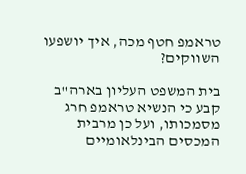טראמפ חטף מכה, איך יושפעו השווקים?

בית המשפט העליון בארה"ב קבע כי הנשיא טראמפ חרג מסמכותו, ועל כן מרבית המכסים הבינלאומיים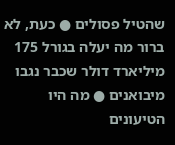שהטיל פסולים ● כעת, לא ברור מה יעלה בגורל 175 מיליארד דולר שכבר נגבו מיבואנים ● מה היו הטיעונים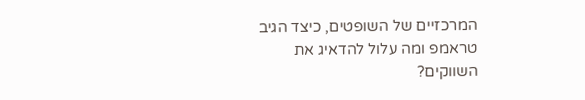המרכזיים של השופטים, כיצד הגיב טראמפ ומה עלול להדאיג את השווקים?